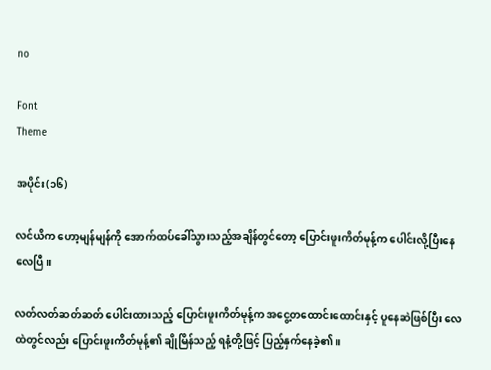no

Font
Theme

အပိုင်း(၁၆)

လင်ယိက ဟော့မျန်မျန်ကို အောက်ထပ်ခေါ်သွားသည့်အချိန်တွင်တော့ ပြောင်းဖူးကိတ်မုန့်က ပေါင်းလို့ပြီးနေလေပြီ။

လတ်လတ်ဆတ်ဆတ် ပေါင်းထားသည့် ပြောင်းဖူးကိတ်မုန့်က အငွေ့တထောင်းထောင်းနှင့် ပူနေဆဲဖြစ်ပြီး လေထဲတွင်လည်း ပြောင်းဖူးကိတ်မုန့်၏ ချိုမြိန်သည့် ရနံ့တို့ဖြင့် ပြည့်နှက်နေခဲ့၏။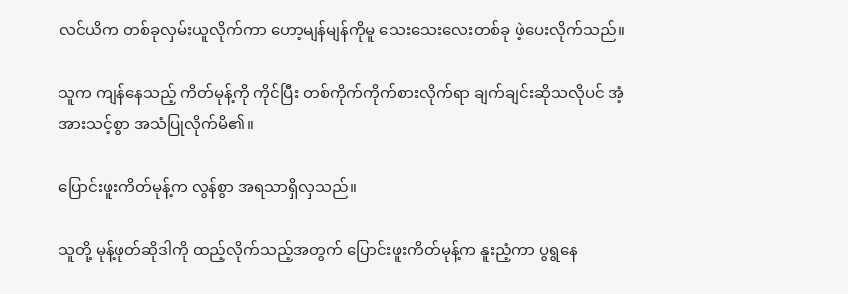လင်ယိက တစ်ခုလှမ်းယူလိုက်ကာ ဟော့မျန်မျန်ကိုမူ သေးသေးလေးတစ်ခု ဖဲ့ပေးလိုက်သည်။

သူက ကျန်နေသည့် ကိတ်မုန့်ကို ကိုင်ပြီး တစ်ကိုက်ကိုက်စားလိုက်ရာ ချက်ချင်းဆိုသလိုပင် အံ့အားသင့်စွာ အသံပြုလိုက်မိ၏။

ပြောင်းဖူးကိတ်မုန့်က လွန်စွာ အရသာရှိလှသည်။

သူတို့ မုန့်ဖုတ်ဆိုဒါကို ထည့်လိုက်သည့်အတွက် ပြောင်းဖူးကိတ်မုန့်က နူးညံ့ကာ ပွရွနေ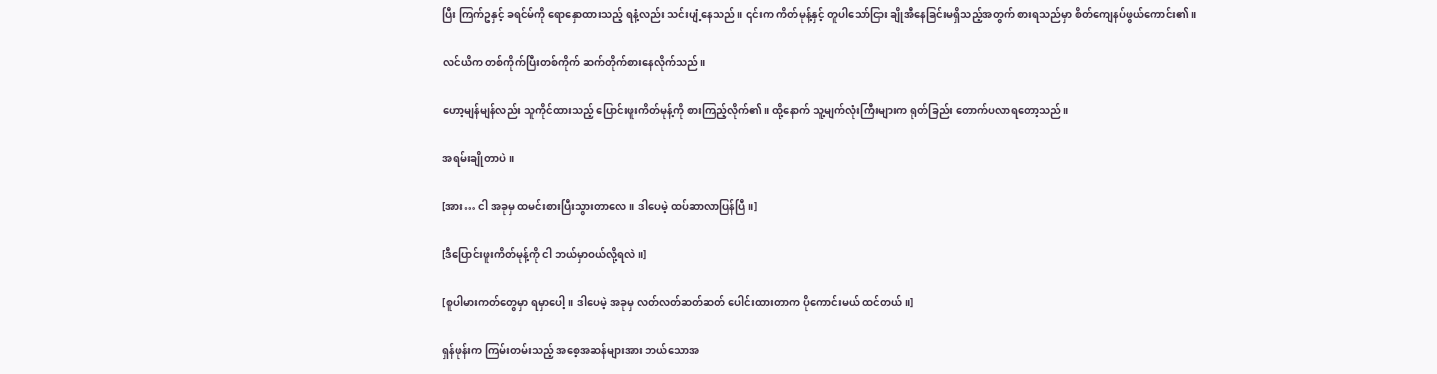ပြီး ကြက်ဥနှင့် ခရင်မ်ကို ရောနှောထားသည့် ရနံ့လည်း သင်းပျံ့နေသည်။ ၎င်းက ကိတ်မုန့်နှင့် တူပါသော်ငြား ချိုအီနေခြင်းမရှိသည့်အတွက် စားရသည်မှာ စိတ်ကျေနပ်ဖွယ်ကောင်း၏။

လင်ယိက တစ်ကိုက်ပြီးတစ်ကိုက် ဆက်တိုက်စားနေလိုက်သည်။

ဟော့မျန်မျန်လည်း သူကိုင်ထားသည့် ပြောင်းဖူးကိတ်မုန့်ကို စားကြည့်လိုက်၏။ ထို့နောက် သူ့မျက်လုံးကြီးများက ရုတ်ခြည်း တောက်ပလာရတော့သည်။

အရမ်းချိုတာပဲ။

[အား… ငါ အခုမှ ထမင်းစားပြီးသွားတာလေ။ ဒါပေမဲ့ ထပ်ဆာလာပြန်ပြီ။]

[ဒီပြောင်းဖူးကိတ်မုန့်ကို ငါ ဘယ်မှာဝယ်လို့ရလဲ။]

[စူပါမားကတ်တွေမှာ ရမှာပေါ့။ ဒါပေမဲ့ အခုမှ လတ်လတ်ဆတ်ဆတ် ပေါင်းထားတာက ပိုကောင်းမယ် ထင်တယ်။]

ရှန်ဖုန်းက ကြမ်းတမ်းသည့် အစေ့အဆန်များအား ဘယ်သောအ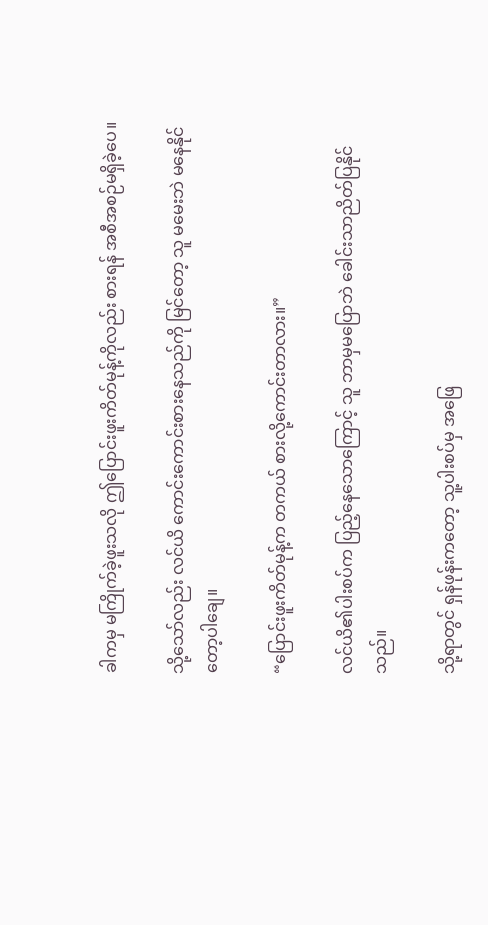ခါကမှ မကြိုက်ခဲ့ဖူးသလို ဤပြောင်းဖူးကိတ်မုန့်ကိုလည်း စားရန် အစီအစဉ်မရှိခဲ့ပေ။

သို့သော်လည်း လင်ယိ ကောင်းကောင်းစားနေသည်ကို မြင်တော့ သူ မမေးဘဲ မနေနိုင်တော့ပါချေ။

“ပြောင်းဖူးကိတ်မုန့်က တကယ် စားလို့ကောင်းတာလား။”

လင်ယိ၏ပါးစပ်က ပြည့်နေသောကြောင့် သူ ဘာမှမပြောဘဲ ခေါင်းသာညိတ်ပြနိုင်သည်။

သို့ရာတွင် ရှန်ဖုန်းကတော့ သူ့ပါးစပ်မှ အဖြေ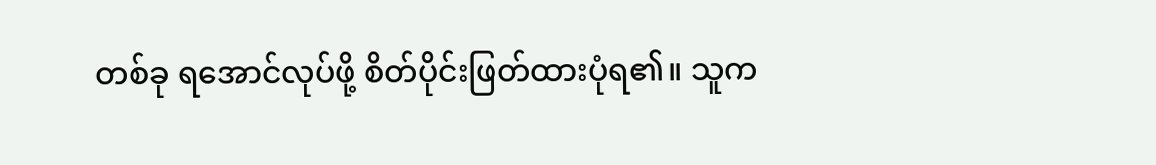တစ်ခု ရအောင်လုပ်ဖို့ စိတ်ပိုင်းဖြတ်ထားပုံရ၏။ သူက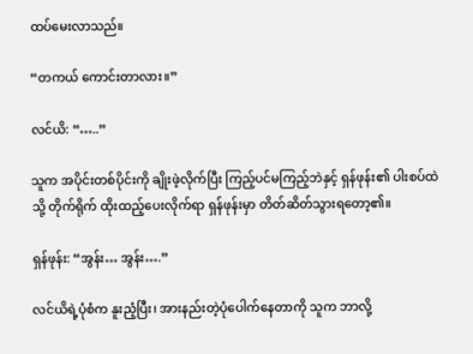ထပ်မေးလာသည်။

“တကယ် ကောင်းတာလား။”

လင်ယိ: “…..”

သူက အပိုင်းတစ်ပိုင်းကို ချိုးဖဲ့လိုက်ပြီး ကြည့်ပင်မကြည့်ဘဲနှင့် ရှန်ဖုန်း၏ ပါးစပ်ထဲသို့ တိုက်ရိုက် ထိုးထည့်ပေးလိုက်ရာ ရှန်ဖုန်းမှာ တိတ်ဆိတ်သွားရတော့၏။

ရှန်ဖုန်း: “အွန်း… အွန်း….”

လင်ယိရဲ့ပုံစံက နူးညံ့ပြီး၊ အားနည်းတဲ့ပုံပေါက်နေတာကို သူက ဘာလို့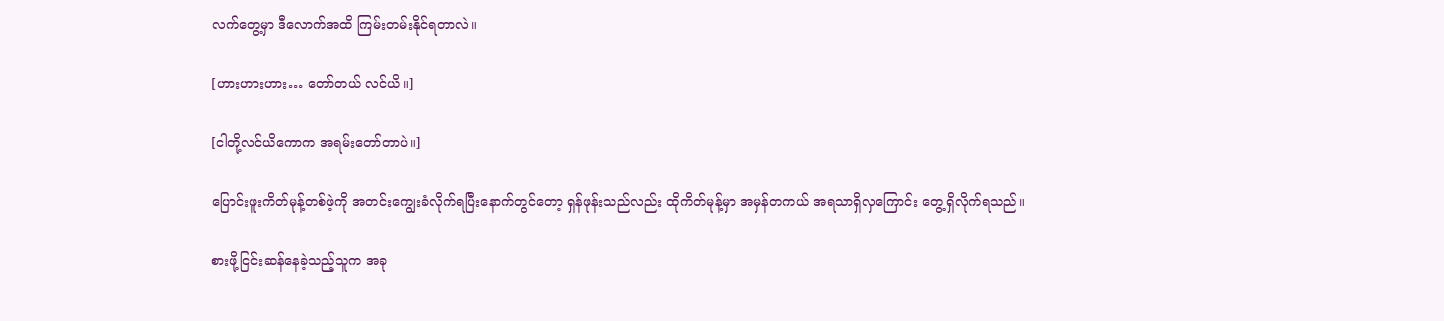လက်တွေ့မှာ ဒီလောက်အထိ ကြမ်းတမ်းနိုင်ရတာလဲ။

[ဟားဟားဟား… တော်တယ် လင်ယိ။]

[ငါတို့လင်ယိကောက အရမ်းတော်တာပဲ။]

ပြောင်းဖူးကိတ်မုန့်တစ်ဖဲ့ကို အတင်းကျွေးခံလိုက်ရပြီးနောက်တွင်တော့ ရှန်ဖုန်းသည်လည်း ထိုကိတ်မုန့်မှာ အမှန်တကယ် အရသာရှိလှကြောင်း တွေ့ရှိလိုက်ရသည်။

စားဖို့ငြင်းဆန်နေခဲ့သည့်သူက အခု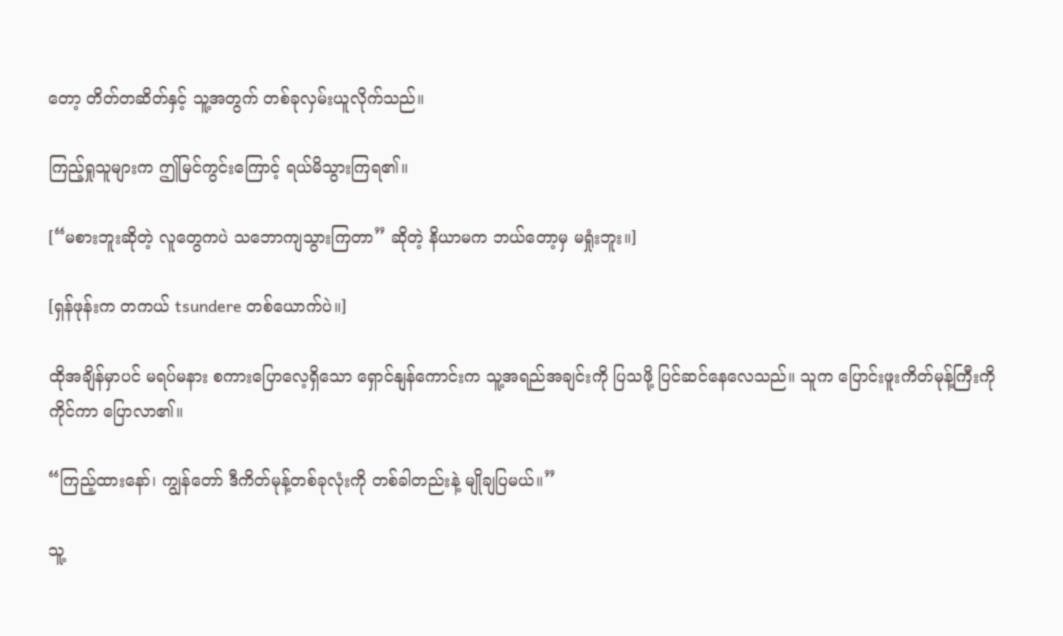တော့ တိတ်တဆိတ်နှင့် သူ့အတွက် တစ်ခုလှမ်းယူလိုက်သည်။

ကြည့်ရှုသူများက ဤမြင်ကွင်းကြောင့် ရယ်မိသွားကြရ၏။

[“မစားဘူးဆိုတဲ့ လူတွေကပဲ သဘောကျသွားကြတာ” ဆိုတဲ့ နိယာမက ဘယ်တော့မှ မရှုံးဘူး။]

[ရှန်ဖုန်းက တကယ် tsundere တစ်ယောက်ပဲ။]

ထိုအချိန်မှာပင် မရပ်မနား စကားပြောလေ့ရှိသော ရှောင်နျန်ကောင်းက သူ့အရည်အချင်းကို ပြသဖို့ ပြင်ဆင်နေလေသည်။ သူက ပြောင်းဖူးကိတ်မုန့်ကြီးကို ကိုင်ကာ ပြောလာ၏။

“ကြည့်ထားနော်၊ ကျွန်တော် ဒီကိတ်မုန့်တစ်ခုလုံးကို တစ်ခါတည်းနဲ့ မျိုချပြမယ်။”

သူ့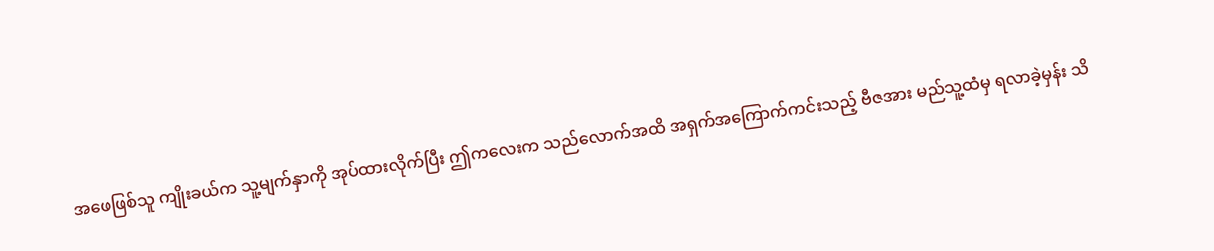အဖေဖြစ်သူ ကျိုးခယ်က သူ့မျက်နှာကို အုပ်ထားလိုက်ပြီး ဤကလေးက သည်လောက်အထိ အရှက်အကြောက်ကင်းသည့် ဗီဇအား မည်သူ့ထံမှ ရလာခဲ့မှန်း သိ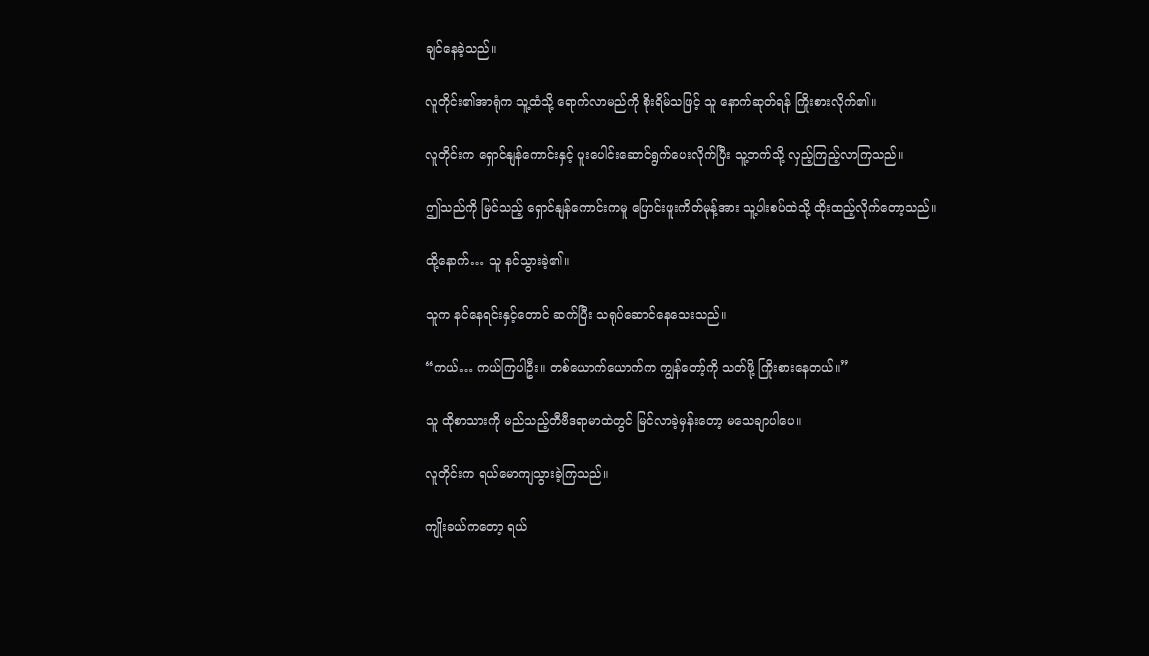ချင်နေခဲ့သည်။

လူတိုင်း၏အာရုံက သူ့ထံသို့ ရောက်လာမည်ကို စိုးရိမ်သဖြင့် သူ နောက်ဆုတ်ရန် ကြိုးစားလိုက်၏။

လူတိုင်းက ရှောင်နျန်ကောင်းနှင့် ပူးပေါင်းဆောင်ရွက်ပေးလိုက်ပြီး သူ့ဘက်သို့ လှည့်ကြည့်လာကြသည်။

ဤသည်ကို မြင်သည့် ရှောင်နျန်ကောင်းကမူ ပြောင်းဖူးကိတ်မုန့်အား သူ့ပါးစပ်ထဲသို့ ထိုးထည့်လိုက်တော့သည်။

ထို့နောက်… သူ နင်သွားခဲ့၏။

သူက နင်နေရင်းနှင့်တောင် ဆက်ပြီး သရုပ်ဆောင်နေသေးသည်။

“ကယ်… ကယ်ကြပါဦး။ တစ်ယောက်ယောက်က ကျွန်တော့်ကို သတ်ဖို့ ကြိုးစားနေတယ်။”

သူ ထိုစာသားကို မည်သည့်တီဗီဒရာမာထဲတွင် မြင်လာခဲ့မှန်းတော့ မသေချာပါပေ။

လူတိုင်းက ရယ်မောကျသွားခဲ့ကြသည်။

ကျိုးခယ်ကတော့ ရယ်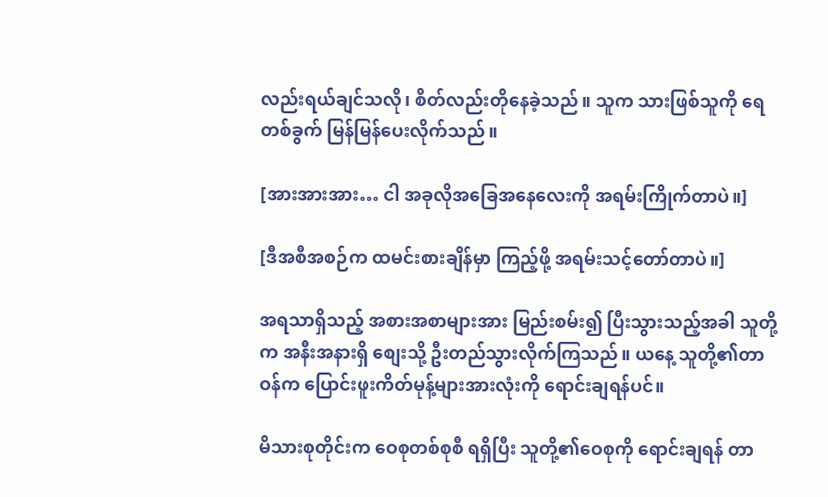လည်းရယ်ချင်သလို၊ စိတ်လည်းတိုနေခဲ့သည်။ သူက သားဖြစ်သူကို ရေတစ်ခွက် မြန်မြန်ပေးလိုက်သည်။

[အားအားအား… ငါ အခုလိုအခြေအနေလေးကို အရမ်းကြိုက်တာပဲ။]

[ဒီအစီအစဉ်က ထမင်းစားချိန်မှာ ကြည့်ဖို့ အရမ်းသင့်တော်တာပဲ။]

အရသာရှိသည့် အစားအစာများအား မြည်းစမ်း၍ ပြီးသွားသည့်အခါ သူတို့က အနီးအနားရှိ စျေးသို့ ဦးတည်သွားလိုက်ကြသည်။ ယနေ့ သူတို့၏တာဝန်က ပြောင်းဖူးကိတ်မုန့်များအားလုံးကို ရောင်းချရန်ပင်။

မိသားစုတိုင်းက ဝေစုတစ်စုစီ ရရှိပြီး သူတို့၏ဝေစုကို ရောင်းချရန် တာ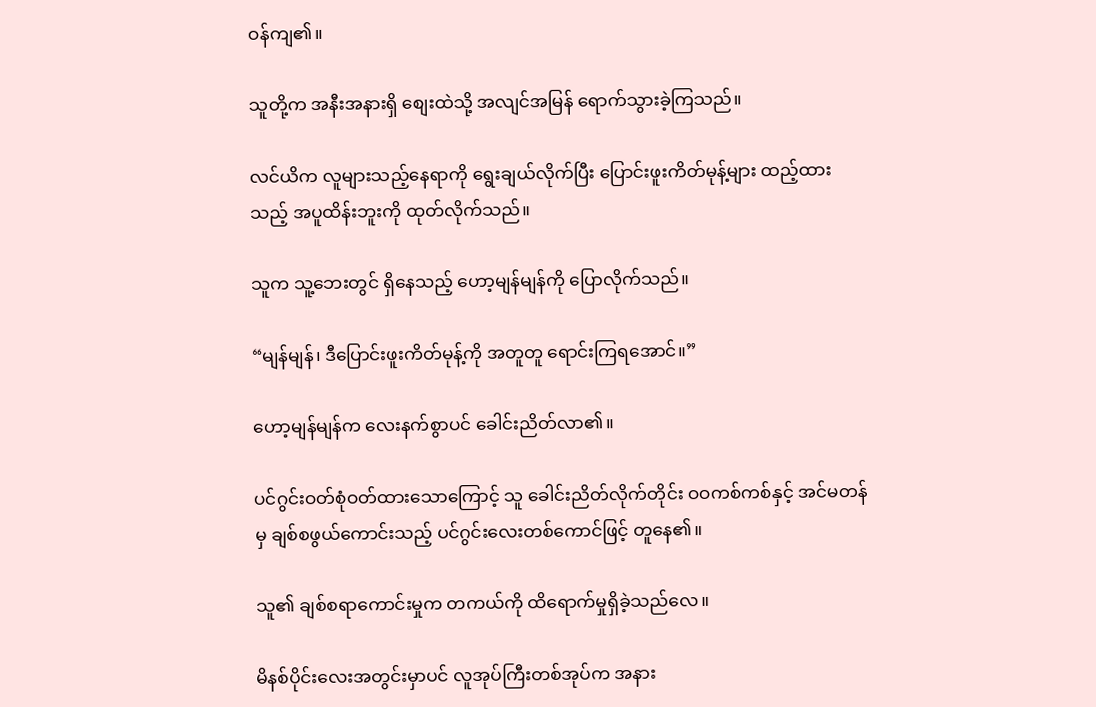ဝန်ကျ၏။

သူတို့က အနီးအနားရှိ စျေးထဲသို့ အလျင်အမြန် ရောက်သွားခဲ့ကြသည်။

လင်ယိက လူများသည့်နေရာကို ရွေးချယ်လိုက်ပြီး ပြောင်းဖူးကိတ်မုန့်များ ထည့်ထားသည့် အပူထိန်းဘူးကို ထုတ်လိုက်သည်။

သူက သူ့ဘေးတွင် ရှိနေသည့် ဟော့မျန်မျန်ကို ပြောလိုက်သည်။

“မျန်မျန်၊ ဒီပြောင်းဖူးကိတ်မုန့်ကို အတူတူ ရောင်းကြရအောင်။”

ဟော့မျန်မျန်က လေးနက်စွာပင် ခေါင်းညိတ်လာ၏။

ပင်ဂွင်းဝတ်စုံဝတ်ထားသောကြောင့် သူ ခေါင်းညိတ်လိုက်တိုင်း ဝဝကစ်ကစ်နှင့် အင်မတန်မှ ချစ်စဖွယ်ကောင်းသည့် ပင်ဂွင်းလေးတစ်ကောင်ဖြင့် တူနေ၏။

သူ၏ ချစ်စရာကောင်းမှုက တကယ်ကို ထိရောက်မှုရှိခဲ့သည်လေ။

မိနစ်ပိုင်းလေးအတွင်းမှာပင် လူအုပ်ကြီးတစ်အုပ်က အနား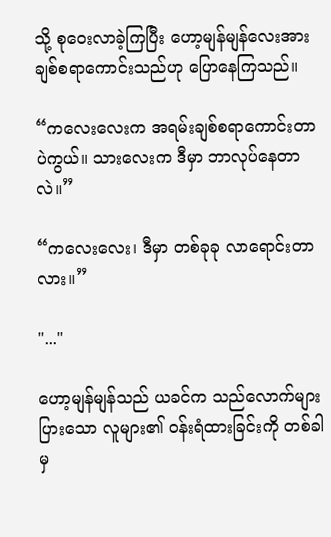သို့ စုဝေးလာခဲ့ကြပြီး ဟော့မျန်မျန်လေးအား ချစ်စရာကောင်းသည်ဟု ပြောနေကြသည်။

“ကလေးလေးက အရမ်းချစ်စရာကောင်းတာပဲကွယ်။ သားလေးက ဒီမှာ ဘာလုပ်နေတာလဲ။”

“ကလေးလေး၊ ဒီမှာ တစ်ခုခု လာရောင်းတာလား။”

"..."

ဟော့မျန်မျန်သည် ယခင်က သည်လောက်များပြားသော လူများ၏ ဝန်းရံထားခြင်းကို တစ်ခါမှ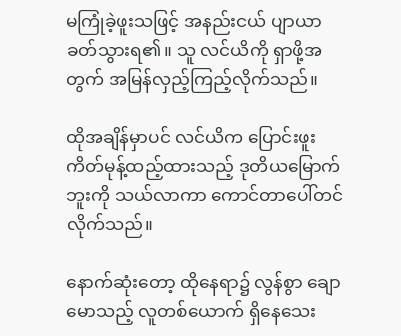မကြုံခဲ့ဖူးသဖြင့် အနည်းငယ် ပျာယာခတ်သွားရ၏။ သူ လင်ယိကို ရှာဖို့အတွက် အမြန်လှည့်ကြည့်လိုက်သည်။

ထိုအချိန်မှာပင် လင်ယိက ပြောင်းဖူးကိတ်မုန့်ထည့်ထားသည့် ဒုတိယမြောက်ဘူးကို သယ်လာကာ ကောင်တာပေါ်တင်လိုက်သည်။

နောက်ဆုံးတော့ ထိုနေရာ၌ လွန်စွာ ချောမောသည့် လူတစ်ယောက် ရှိနေသေး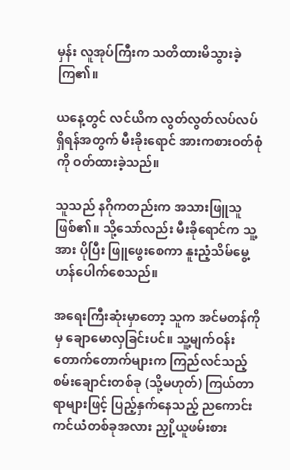မှန်း လူအုပ်ကြီးက သတိထားမိသွားခဲ့ကြ၏။

ယနေ့တွင် လင်ယိက လွတ်လွတ်လပ်လပ်ရှိရန်အတွက် မီးခိုးရောင် အားကစားဝတ်စုံကို ဝတ်ထားခဲ့သည်။

သူသည် နဂိုကတည်းက အသားဖြူသူဖြစ်၏။ သို့သော်လည်း မီးခိုရောင်က သူ့အား ပိုပြီး ဖြူဖွေးစေကာ နူးညံ့သိမ်မွေ့ဟန်ပေါက်စေသည်။

အရေးကြီးဆုံးမှာတော့ သူက အင်မတန်ကိုမှ ချောမောလှခြင်းပင်။ သူ့မျက်ဝန်းတောက်တောက်များက ကြည်လင်သည့် စမ်းချောင်းတစ်ခု (သို့မဟုတ်) ကြယ်တာရာများဖြင့် ပြည့်နှက်နေသည့် ညကောင်းကင်ယံတစ်ခုအလား ညှို့ယူဖမ်းစား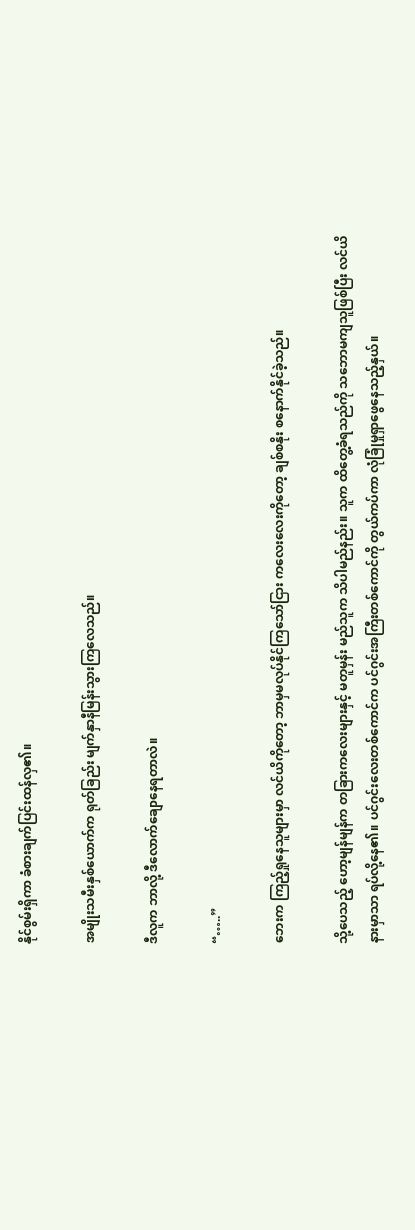နိုင်စွမ်းရှိကာ ခံစားချက်ပြင်းထန်လှ၏။

အမျိုးသမီးနှစ်ယောက်က ရုတ်ခြည်း မျက်နှာနီမြန်းသွားကြလေသည်။

ဒီလူက ဘာလို့ ဒီလောက်ချောနေရတာလဲ။

“…..”

ဘေးက ကြည့်ရှုနေသူများမှာ လင်ယိကိုတော့ ဘာမှမလုပ်နိုင်ကြသော်ငြား ကလေးလေးကိုတော့ ချစ်စနိုး စနောက်နိုင်ခဲ့သည်။

သို့ပေသည့် ဟော့မျန်မျန်က တခြားကလေးများနှင့် မတူမှန်း မည်သူက သိပါမည်နည်း။ သူက ထိတွေ့ခံရသည်ကို သဘောမကျသူဖြစ်ပြီး လင်ယိနားမှာသာ ရပ်လို့နေ၏။ ပင်ဂွင်းလေးတစ်ကောင်က ပင်ဂွင်းအကြီးတစ်ကောင်ကို တွယ်ကပ်ကာ လုံခြုံမှုရှာဖွေနေသည့်နှယ်။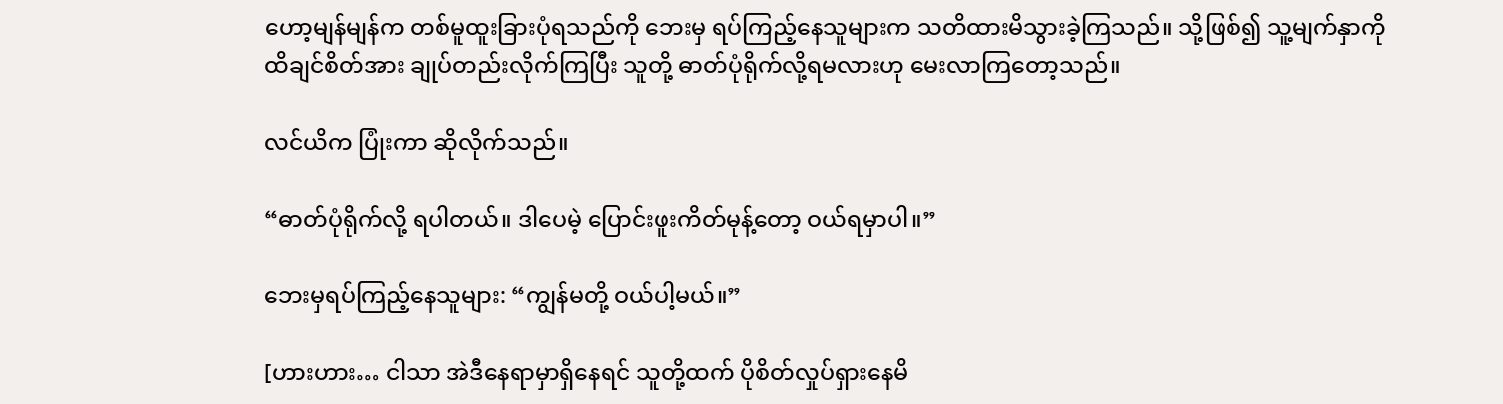ဟော့မျန်မျန်က တစ်မူထူးခြားပုံရသည်ကို ဘေးမှ ရပ်ကြည့်နေသူများက သတိထားမိသွားခဲ့ကြသည်။ သို့ဖြစ်၍ သူ့မျက်နှာကို ထိချင်စိတ်အား ချုပ်တည်းလိုက်ကြပြီး သူတို့ ဓာတ်ပုံရိုက်လို့ရမလားဟု မေးလာကြတော့သည်။

လင်ယိက ပြုံးကာ ဆိုလိုက်သည်။

“ဓာတ်ပုံရိုက်လို့ ရပါတယ်။ ဒါပေမဲ့ ပြောင်းဖူးကိတ်မုန့်တော့ ဝယ်ရမှာပါ။”

ဘေးမှရပ်ကြည့်နေသူများ: “ကျွန်မတို့ ဝယ်ပါ့မယ်။”

[ဟားဟား… ငါသာ အဲဒီနေရာမှာရှိနေရင် သူတို့ထက် ပိုစိတ်လှုပ်ရှားနေမိ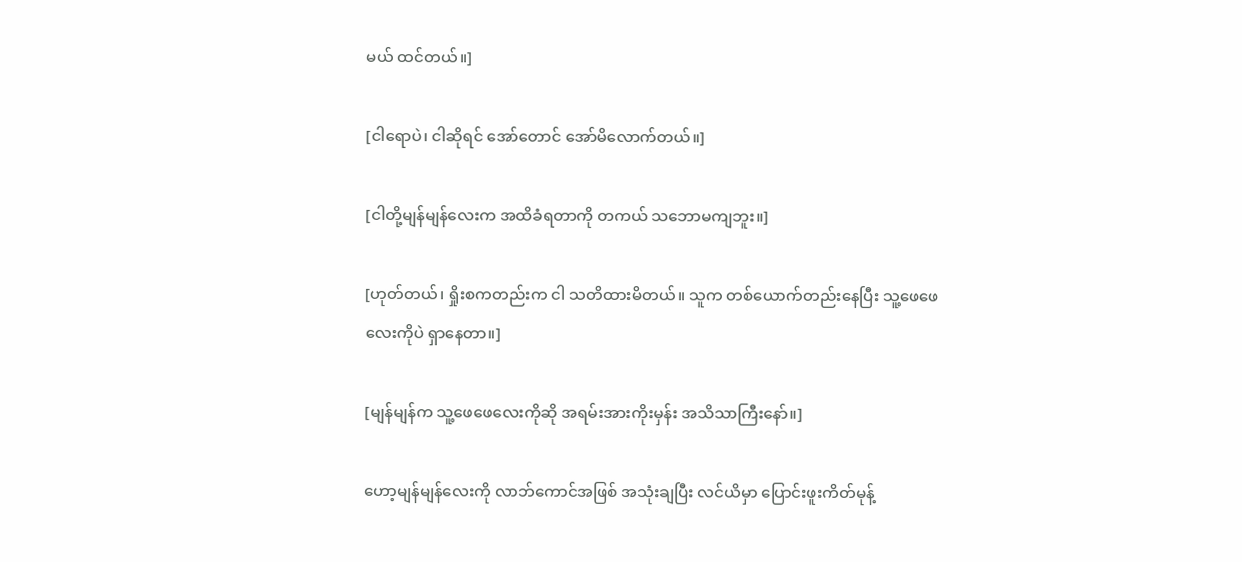မယ် ထင်တယ်။]

[ငါရောပဲ၊ ငါဆိုရင် အော်တောင် အော်မိလောက်တယ်။]

[ငါတို့မျန်မျန်လေးက အထိခံရတာကို တကယ် သဘောမကျဘူး။]

[ဟုတ်တယ်၊ ရှိုးစကတည်းက ငါ သတိထားမိတယ်။ သူက တစ်ယောက်တည်းနေပြီး သူ့ဖေဖေလေးကိုပဲ ရှာနေတာ။]

[မျန်မျန်က သူ့ဖေဖေလေးကိုဆို အရမ်းအားကိုးမှန်း အသိသာကြီးနော်။]

ဟော့မျန်မျန်လေးကို လာဘ်ကောင်အဖြစ် အသုံးချပြီး လင်ယိမှာ ပြောင်းဖူးကိတ်မုန့်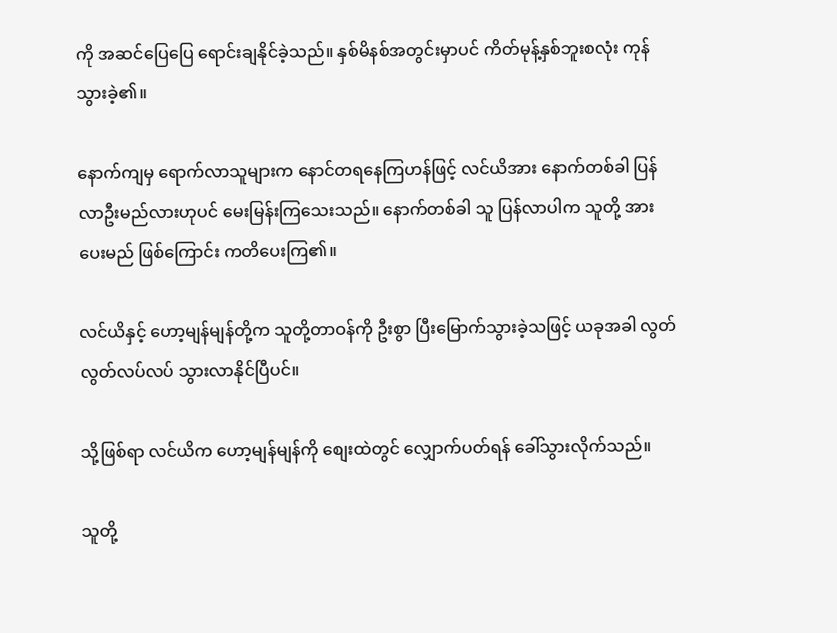ကို အဆင်ပြေပြေ ရောင်းချနိုင်ခဲ့သည်။ နှစ်မိနစ်အတွင်းမှာပင် ကိတ်မုန့်နှစ်ဘူးစလုံး ကုန်သွားခဲ့၏။

နောက်ကျမှ ရောက်လာသူများက နောင်တရနေကြဟန်ဖြင့် လင်ယိအား နောက်တစ်ခါ ပြန်လာဦးမည်လားဟုပင် မေးမြန်းကြသေးသည်။ နောက်တစ်ခါ သူ ပြန်လာပါက သူတို့ အားပေးမည် ဖြစ်ကြောင်း ကတိပေးကြ၏။

လင်ယိနှင့် ဟော့မျန်မျန်တို့က သူတို့တာဝန်ကို ဦးစွာ ပြီးမြောက်သွားခဲ့သဖြင့် ယခုအခါ လွတ်လွတ်လပ်လပ် သွားလာနိုင်ပြီပင်။

သို့ဖြစ်ရာ လင်ယိက ဟော့မျန်မျန်ကို စျေးထဲတွင် လျှောက်ပတ်ရန် ခေါ်သွားလိုက်သည်။

သူတို့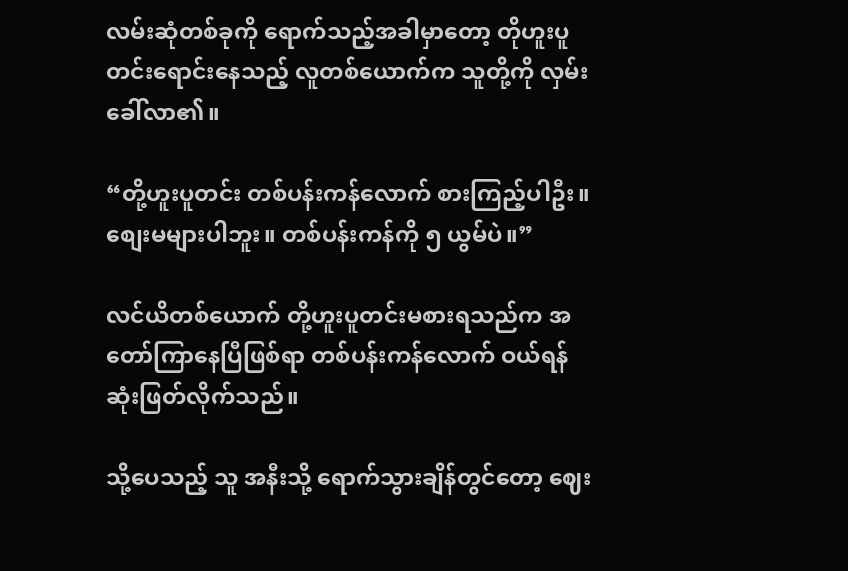လမ်းဆုံတစ်ခုကို ရောက်သည့်အခါမှာတော့ တိုဟူးပူတင်းရောင်းနေသည့် လူတစ်ယောက်က သူတို့ကို လှမ်းခေါ်လာ၏။

“တို့ဟူးပူတင်း တစ်ပန်းကန်လောက် စားကြည့်ပါဦး။ စျေးမများပါဘူး။ တစ်ပန်းကန်ကို ၅ ယွမ်ပဲ။”

လင်ယိတစ်ယောက် တို့ဟူးပူတင်းမစားရသည်က အတော်ကြာနေပြီဖြစ်ရာ တစ်ပန်းကန်လောက် ဝယ်ရန် ဆုံးဖြတ်လိုက်သည်။

သို့ပေသည့် သူ အနီးသို့ ရောက်သွားချိန်တွင်တော့ ဈေး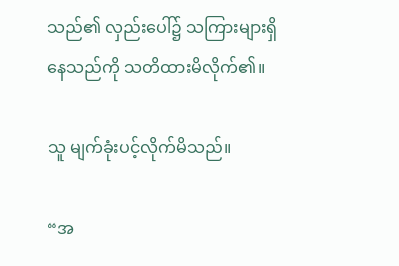သည်၏ လှည်းပေါ်၌ သကြားများရှိနေသည်ကို သတိထားမိလိုက်၏။

သူ မျက်ခုံးပင့်လိုက်မိသည်။

“အ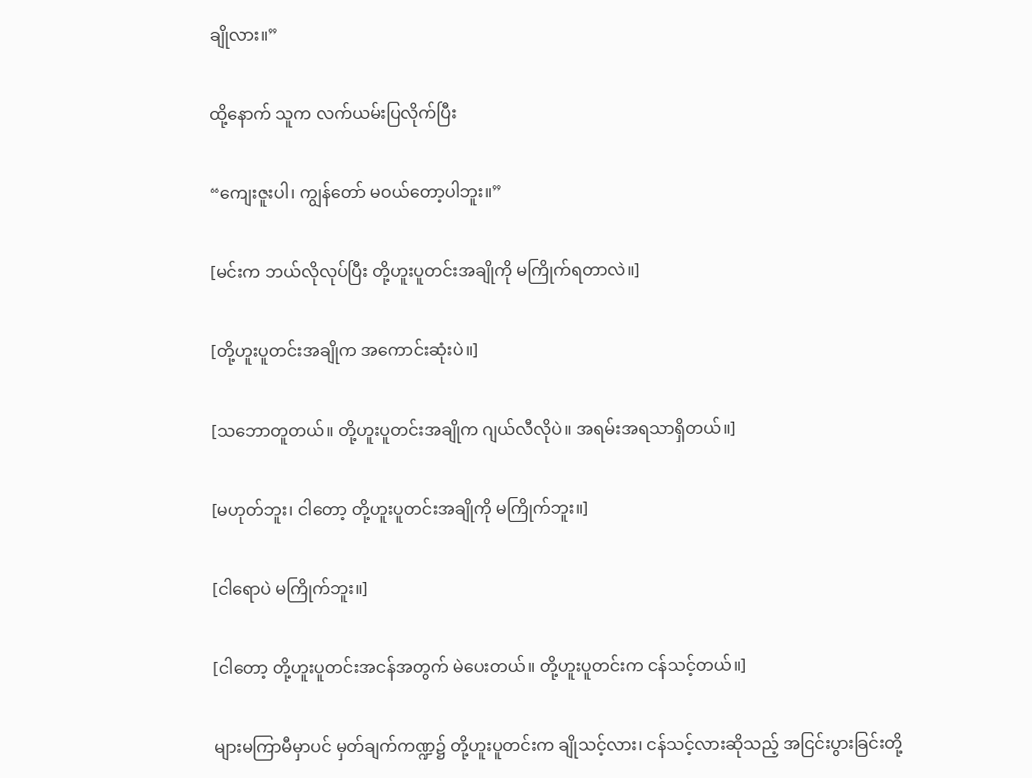ချိုလား။”

ထို့နောက် သူက လက်ယမ်းပြလိုက်ပြီး

“ကျေးဇူးပါ၊ ကျွန်တော် မဝယ်တော့ပါဘူး။”

[မင်းက ဘယ်လိုလုပ်ပြီး တို့ဟူးပူတင်းအချိုကို မကြိုက်ရတာလဲ။]

[တို့ဟူးပူတင်းအချိုက အကောင်းဆုံးပဲ။]

[သဘောတူတယ်။ တို့ဟူးပူတင်းအချိုက ဂျယ်လီလိုပဲ။ အရမ်းအရသာရှိတယ်။]

[မဟုတ်ဘူး၊ ငါတော့ တို့ဟူးပူတင်းအချိုကို မကြိုက်ဘူး။]

[ငါရောပဲ မကြိုက်ဘူး။]

[ငါတော့ တို့ဟူးပူတင်းအငန်အတွက် မဲပေးတယ်။ တို့ဟူးပူတင်းက ငန်သင့်တယ်။]

များမကြာမီမှာပင် မှတ်ချက်ကဏ္ဍ၌ တို့ဟူးပူတင်းက ချိုသင့်လား၊ ငန်သင့်လားဆိုသည့် အငြင်းပွားခြင်းတို့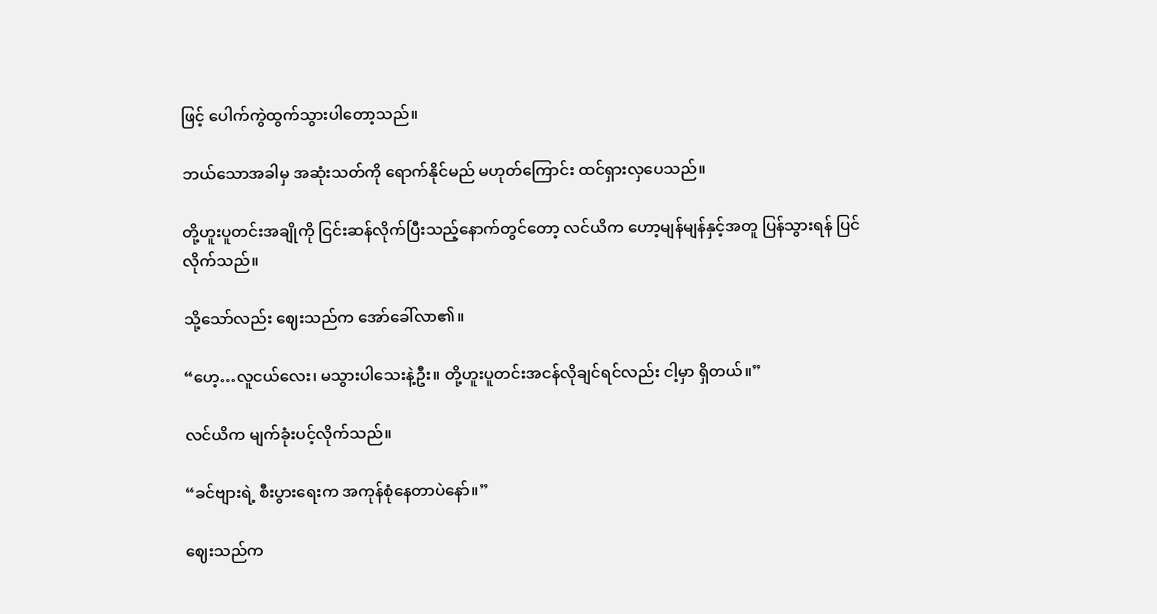ဖြင့် ပေါက်ကွဲထွက်သွားပါတော့သည်။

ဘယ်သောအခါမှ အဆုံးသတ်ကို ရောက်နိုင်မည် မဟုတ်ကြောင်း ထင်ရှားလှပေသည်။

တို့ဟူးပူတင်းအချိုကို ငြင်းဆန်လိုက်ပြီးသည့်နောက်တွင်တော့ လင်ယိက ဟော့မျန်မျန်နှင့်အတူ ပြန်သွားရန် ပြင်လိုက်သည်။

သို့သော်လည်း ဈေးသည်က အော်ခေါ်လာ၏။

“ဟေ့…လူငယ်လေး၊ မသွားပါသေးနဲ့ဦး။ တို့ဟူးပူတင်းအငန်လိုချင်ရင်လည်း ငါ့မှာ ရှိတယ်။”

လင်ယိက မျက်ခုံးပင့်လိုက်သည်။

“ခင်ဗျားရဲ့ စီးပွားရေးက အကုန်စုံနေတာပဲနော်။”

ဈေးသည်က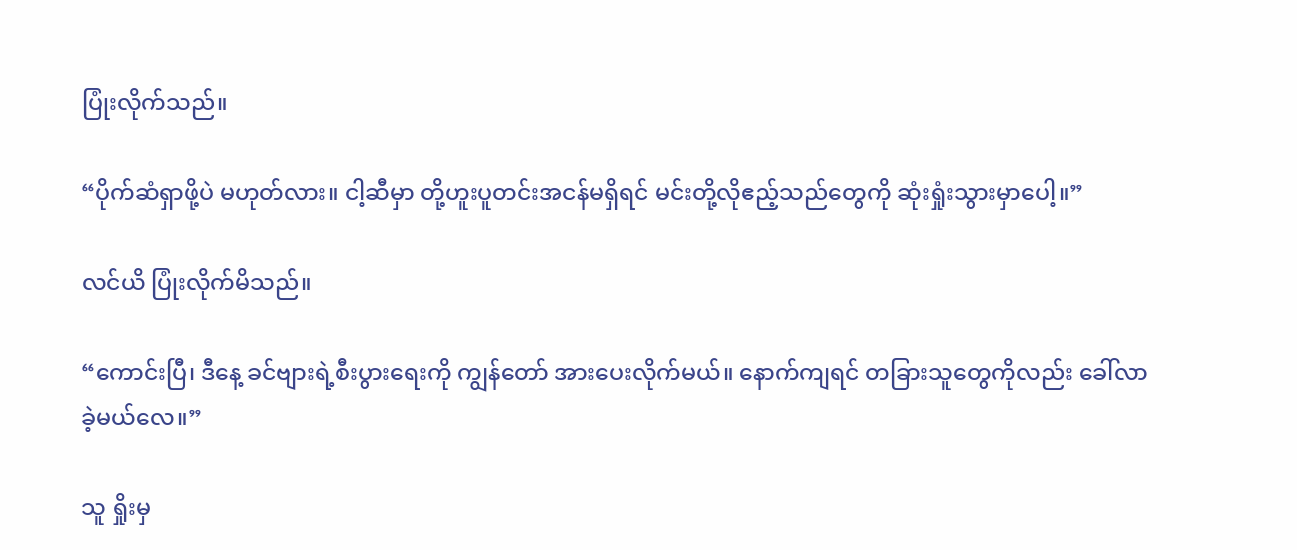ပြုံးလိုက်သည်။

“ပိုက်ဆံရှာဖို့ပဲ မဟုတ်လား။ ငါ့ဆီမှာ တို့ဟူးပူတင်းအငန်မရှိရင် မင်းတို့လိုဧည့်သည်တွေကို ဆုံးရှုံးသွားမှာပေါ့။”

လင်ယိ ပြုံးလိုက်မိသည်။

“ကောင်းပြီ၊ ဒီနေ့ ခင်ဗျားရဲ့စီးပွားရေးကို ကျွန်တော် အားပေးလိုက်မယ်။ နောက်ကျရင် တခြားသူတွေကိုလည်း ခေါ်လာခဲ့မယ်လေ။”

သူ ရှိုးမှ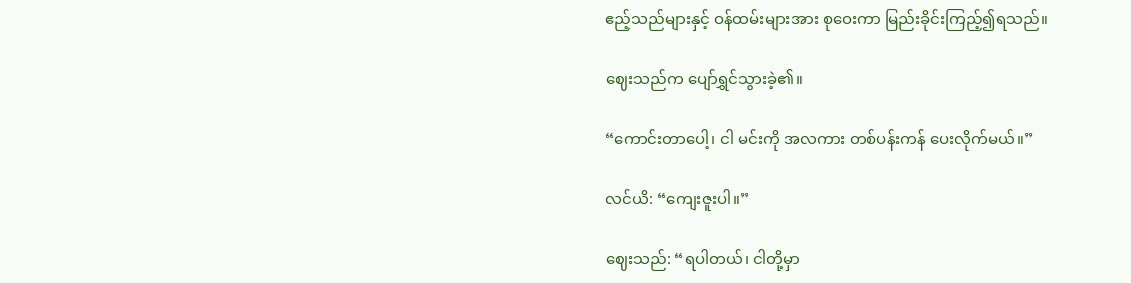ဧည့်သည်များနှင့် ဝန်ထမ်းများအား စုဝေးကာ မြည်းခိုင်းကြည့်၍ရသည်။

ဈေးသည်က ပျော်ရွှင်သွားခဲ့၏။

“ကောင်းတာပေါ့၊ ငါ မင်းကို အလကား တစ်ပန်းကန် ပေးလိုက်မယ်။”

လင်ယိ: “ကျေးဇူးပါ။”

ဈေးသည်: “ရပါတယ်၊ ငါတို့မှာ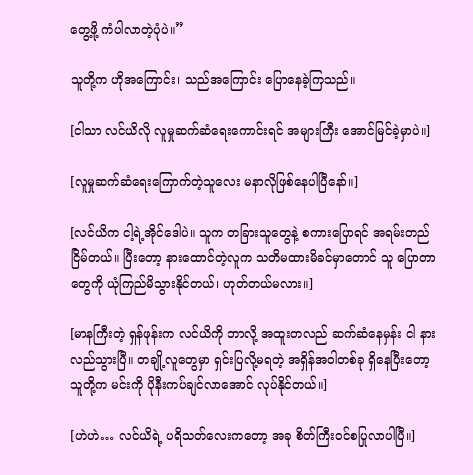တွေ့ဖို့ ကံပါလာတဲ့ပုံပဲ။”

သူတို့က ဟိုအကြောင်း၊ သည်အကြောင်း ပြောနေခဲ့ကြသည်။

[ငါသာ လင်ယိလို လူမှုဆက်ဆံရေးကောင်းရင် အများကြီး အောင်မြင်ခဲ့မှာပဲ။]

[လူမှုဆက်ဆံရေးကြောက်တဲ့သူလေး မနာလိုဖြစ်နေပါပြီနော်။]

[လင်ယိက ငါ့ရဲ့အိုင်ဒေါပဲ။ သူက တခြားသူတွေနဲ့ စကားပြောရင် အရမ်းတည်ငြိမ်တယ်။ ပြီးတော့ နားထောင်တဲ့လူက သတိမထားမိခင်မှာတောင် သူ ပြောတာတွေကို ယုံကြည်မိသွားနိုင်တယ်၊ ဟုတ်တယ်မလား။]

[မာနကြီးတဲ့ ရှန်ဖုန်းက လင်ယိကို ဘာလို့ အထူးတလည် ဆက်ဆံနေမှန်း ငါ နားလည်သွားပြီ။ တချို့လူတွေမှာ ရှင်းပြလို့မရတဲ့ အရှိန်အဝါတစ်ခု ရှိနေပြီးတော့ သူတို့က မင်းကို ပိုနီးကပ်ချင်လာအောင် လုပ်နိုင်တယ်။]

[ဟဲဟဲ… လင်ယိရဲ့ ပရိသတ်လေးကတော့ အခု စိတ်ကြီးဝင်စပြုလာပါပြီ။]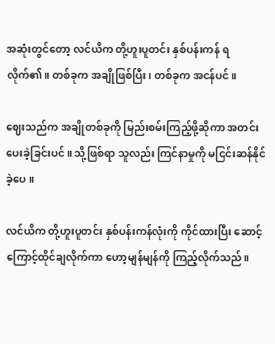အဆုံးတွင်တော့ လင်ယိက တို့ဟူးပူတင်း နှစ်ပန်းကန် ရလိုက်၏။ တစ်ခုက အချိုဖြစ်ပြီး၊ တစ်ခုက အငန်ပင်။

ဈေးသည်က အချိုတစ်ခုကို မြည်းစမ်းကြည့်ဖို့ဆိုကာ အတင်းပေးခဲ့ခြင်းပင်။ သို့ဖြစ်ရာ သူလည်း ကြင်နာမှုကို မငြင်းဆန်နိုင်ခဲ့ပေ။

လင်ယိက တို့ဟူးပူတင်း နှစ်ပန်းကန်လုံးကို ကိုင်ထားပြီး ဆောင့်ကြောင့်ထိုင်ချလိုက်ကာ ဟော့မျန်မျန်ကို ကြည့်လိုက်သည်။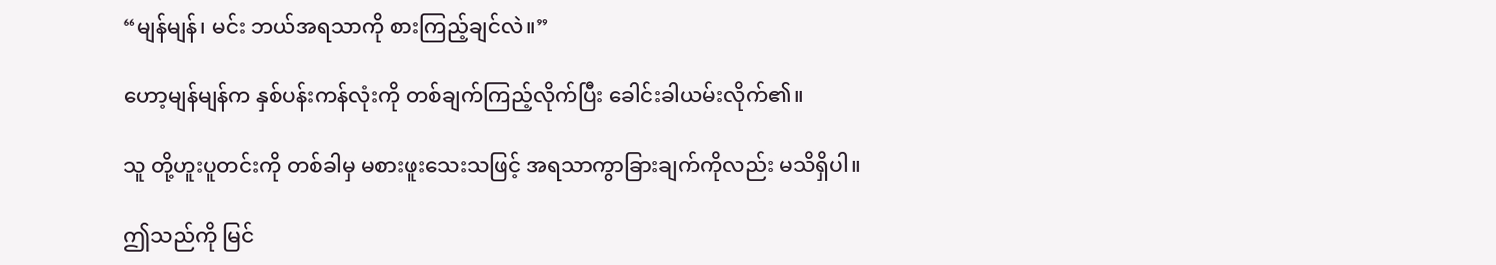“မျန်မျန်၊ မင်း ဘယ်အရသာကို စားကြည့်ချင်လဲ။”

ဟော့မျန်မျန်က နှစ်ပန်းကန်လုံးကို တစ်ချက်ကြည့်လိုက်ပြီး ခေါင်းခါယမ်းလိုက်၏။

သူ တို့ဟူးပူတင်းကို တစ်ခါမှ မစားဖူးသေးသဖြင့် အရသာကွာခြားချက်ကိုလည်း မသိရှိပါ။

ဤသည်ကို မြင်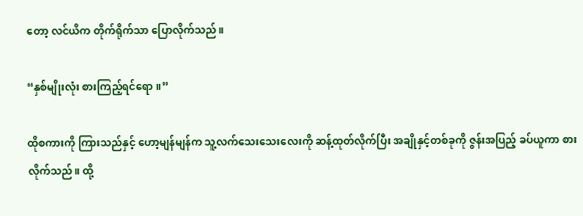တော့ လင်ယိက တိုက်ရိုက်သာ ပြောလိုက်သည်။

“နှစ်မျိုးလုံး စားကြည့်ရင်ရော။”

ထိုစကားကို ကြားသည်နှင့် ဟော့မျန်မျန်က သူ့လက်သေးသေးလေးကို ဆန့်ထုတ်လိုက်ပြီး အချိုနှင့်တစ်ခုကို ဇွန်းအပြည့် ခပ်ယူကာ စားလိုက်သည်။ ထို့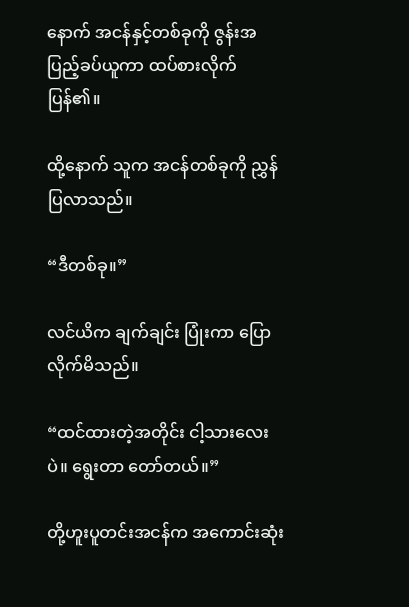နောက် အငန်နှင့်တစ်ခုကို ဇွန်းအပြည့်ခပ်ယူကာ ထပ်စားလိုက်ပြန်၏။

ထို့နောက် သူက အငန်တစ်ခုကို ညွှန်ပြလာသည်။

“ဒီတစ်ခု။”

လင်ယိက ချက်ချင်း ပြုံးကာ ပြောလိုက်မိသည်။

“ထင်ထားတဲ့အတိုင်း ငါ့သားလေးပဲ။ ရွေးတာ‌ တော်တယ်။”

တို့ဟူးပူတင်းအငန်က အကောင်းဆုံး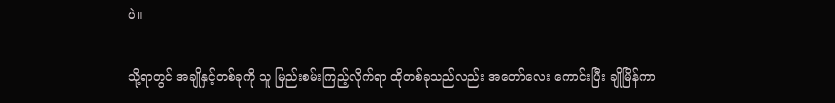ပဲ။

သို့ရာတွင် အချိုနှင့်တစ်ခုကို သူ မြည်းစမ်းကြည့်လိုက်ရာ ထိုတစ်ခုသည်လည်း အတော်လေး ကောင်းပြီး ချိုမြိန်ကာ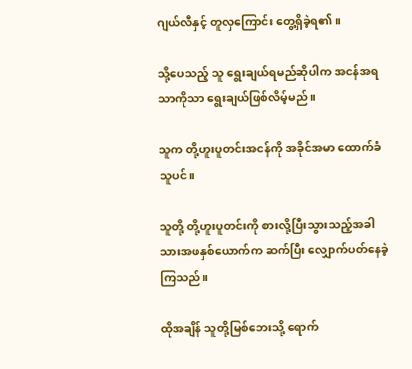ဂျယ်လီနှင့် တူလှကြောင်း တွေ့ရှိခဲ့ရ၏။

သို့ပေသည့် သူ ရွေးချယ်ရမည်ဆိုပါက အငန်အရသာကိုသာ ရွေးချယ်ဖြစ်လိမ့်မည်။

သူက တို့ဟူးပူတင်းအငန်ကို အခိုင်အမာ ထောက်ခံသူပင်။

သူတို့ တို့ဟူးပူတင်းကို စားလို့ပြီးသွားသည့်အခါ သားအဖနှစ်ယောက်က ဆက်ပြီး လျှောက်ပတ်နေခဲ့ကြသည်။

ထိုအချိန် သူတို့မြစ်ဘေးသို့ ရောက်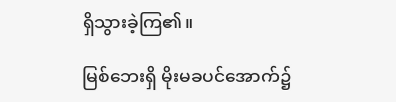ရှိသွားခဲ့ကြ၏။

မြစ်ဘေးရှိ မိုးမခပင်အောက်၌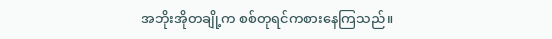အဘိုးအိုတချို့က စစ်တုရင်ကစားနေကြသည်။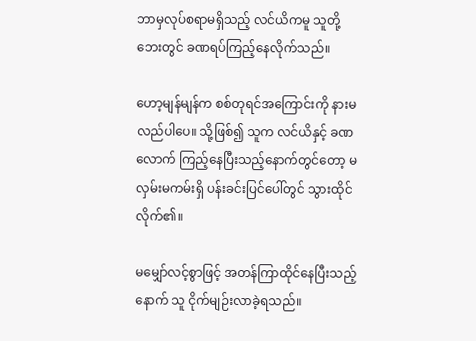ဘာမှလုပ်စရာမရှိသည့် လင်ယိကမူ သူတို့ဘေးတွင် ခဏရပ်ကြည့်နေလိုက်သည်။

ဟော့မျန်မျန်က စစ်တုရင်အကြောင်းကို နားမလည်ပါပေ။ သို့ဖြစ်၍ သူက လင်ယိနှင့် ခဏလောက် ကြည့်နေပြီးသည့်နောက်တွင်တော့ မလှမ်းမကမ်းရှိ ပန်းခင်းပြင်ပေါ်တွင် သွားထိုင်လိုက်၏။

မမျှော်လင့်စွာဖြင့် အတန်ကြာထိုင်နေပြီးသည့်နောက် သူ ငိုက်မျဉ်းလာခဲ့ရသည်။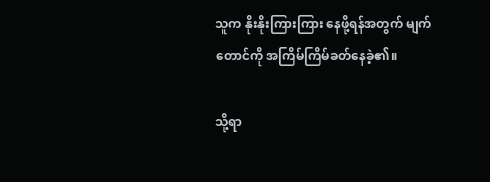သူက နိုးနိုးကြားကြား နေဖို့ရန်အတွက် မျက်တောင်ကို အကြိမ်ကြိမ်ခတ်နေခဲ့၏။

သို့ရာ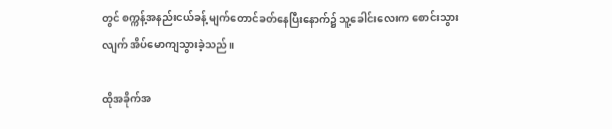တွင် စက္ကန့်အနည်းငယ်ခန့် မျက်တောင်ခတ်နေပြီးနောက်၌ သူ့ခေါင်းလေးက စောင်းသွားလျက် အိပ်မောကျသွားခဲ့သည်။

ထိုအခိုက်အ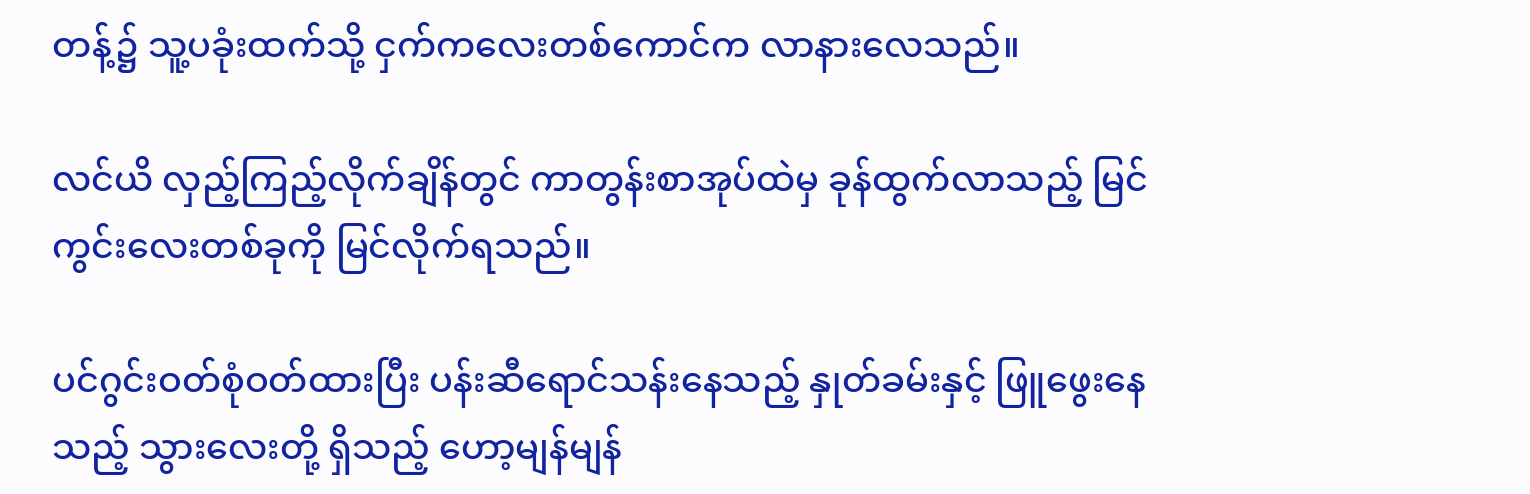တန့်၌ သူ့ပခုံးထက်သို့ ငှက်ကလေးတစ်ကောင်က လာနားလေသည်။

လင်ယိ လှည့်ကြည့်လိုက်ချိန်တွင် ကာတွန်းစာအုပ်ထဲမှ ခုန်ထွက်လာသည့် မြင်ကွင်းလေးတစ်ခုကို မြင်လိုက်ရသည်။

ပင်ဂွင်းဝတ်စုံဝတ်ထားပြီး ပန်းဆီရောင်သန်းနေသည့် နှုတ်ခမ်းနှင့် ဖြူဖွေးနေသည့် သွားလေးတို့ ရှိသည့် ဟော့မျန်မျန်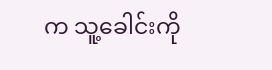က သူ့ခေါင်းကို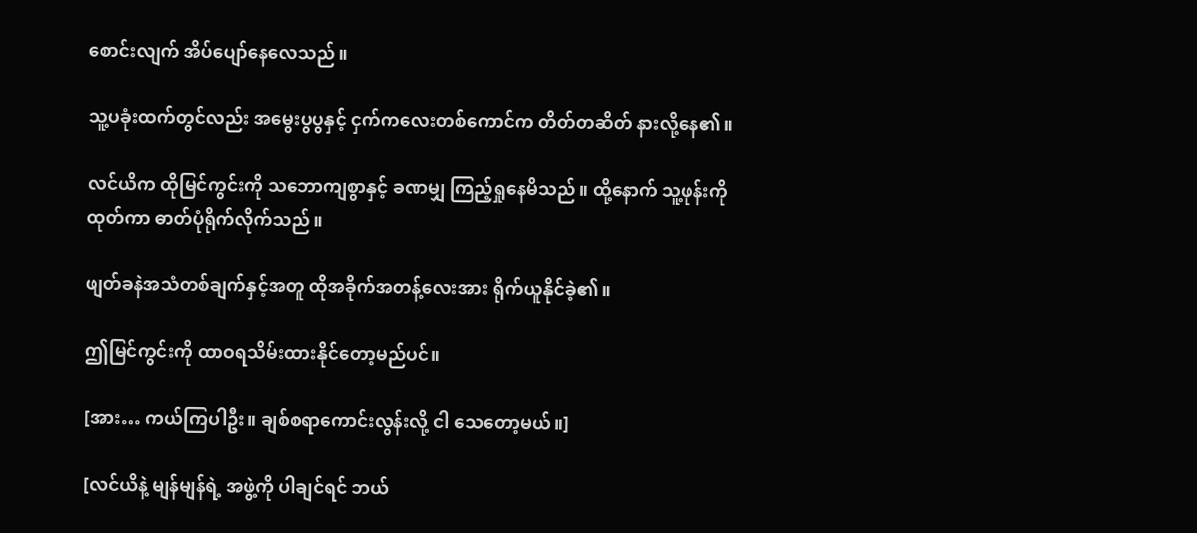စောင်းလျက် အိပ်ပျော်နေလေသည်။

သူ့ပခုံးထက်တွင်လည်း အမွေးပွပွနှင့် ငှက်ကလေးတစ်ကောင်က တိတ်တဆိတ် နားလို့နေ၏။

လင်ယိက ထိုမြင်ကွင်းကို သဘောကျစွာနှင့် ခဏမျှ ကြည့်ရှုနေမိသည်။ ထို့နောက် သူ့ဖုန်းကို ထုတ်ကာ ဓာတ်ပုံရိုက်လိုက်သည်။

ဖျတ်ခနဲအသံတစ်ချက်နှင့်အတူ ထိုအခိုက်အတန့်လေးအား ရိုက်ယူနိုင်ခဲ့၏။

ဤမြင်ကွင်းကို ထာဝရသိမ်းထားနိုင်တော့မည်ပင်။

[အား… ကယ်ကြပါဦး။ ချစ်စရာကောင်းလွန်းလို့ ငါ သေတော့မယ်။]

[လင်ယိနဲ့ မျန်မျန်ရဲ့ အဖွဲ့ကို ပါချင်ရင် ဘယ်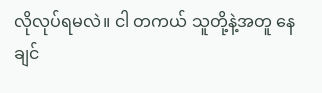လိုလုပ်ရမလဲ။ ငါ တကယ် သူတို့နဲ့အတူ နေချင်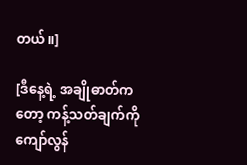တယ်။]

[ဒီနေ့ရဲ့ အချိုဓာတ်ကတော့ ကန့်သတ်ချက်ကို ကျော်လွန်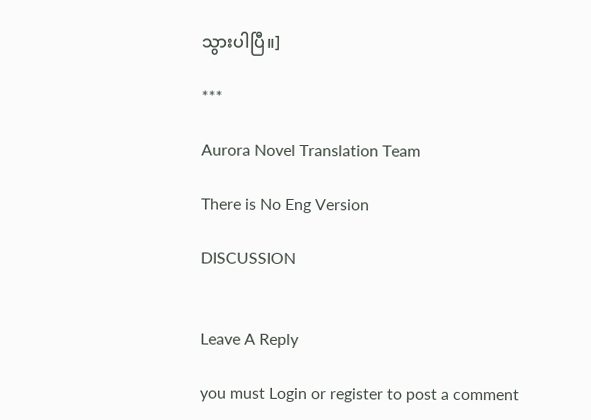သွားပါပြီ။]

***

Aurora Novel Translation Team

There is No Eng Version

DISCUSSION


Leave A Reply

you must Login or register to post a comment